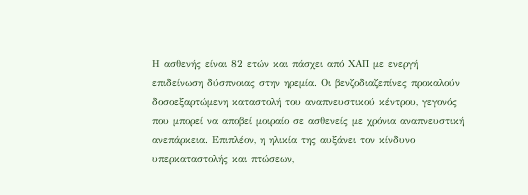Η ασθενής είναι 82 ετών και πάσχει από ΧΑΠ με ενεργή επιδείνωση δύσπνοιας στην ηρεμία. Οι βενζοδιαζεπίνες προκαλούν δοσοεξαρτώμενη καταστολή του αναπνευστικού κέντρου, γεγονός που μπορεί να αποβεί μοιραίο σε ασθενείς με χρόνια αναπνευστική ανεπάρκεια. Επιπλέον, η ηλικία της αυξάνει τον κίνδυνο υπερκαταστολής και πτώσεων,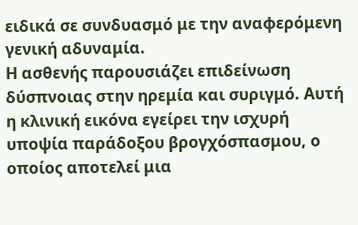ειδικά σε συνδυασμό με την αναφερόμενη γενική αδυναμία.
Η ασθενής παρουσιάζει επιδείνωση δύσπνοιας στην ηρεμία και συριγμό. Αυτή η κλινική εικόνα εγείρει την ισχυρή υποψία παράδοξου βρογχόσπασμου, ο οποίος αποτελεί μια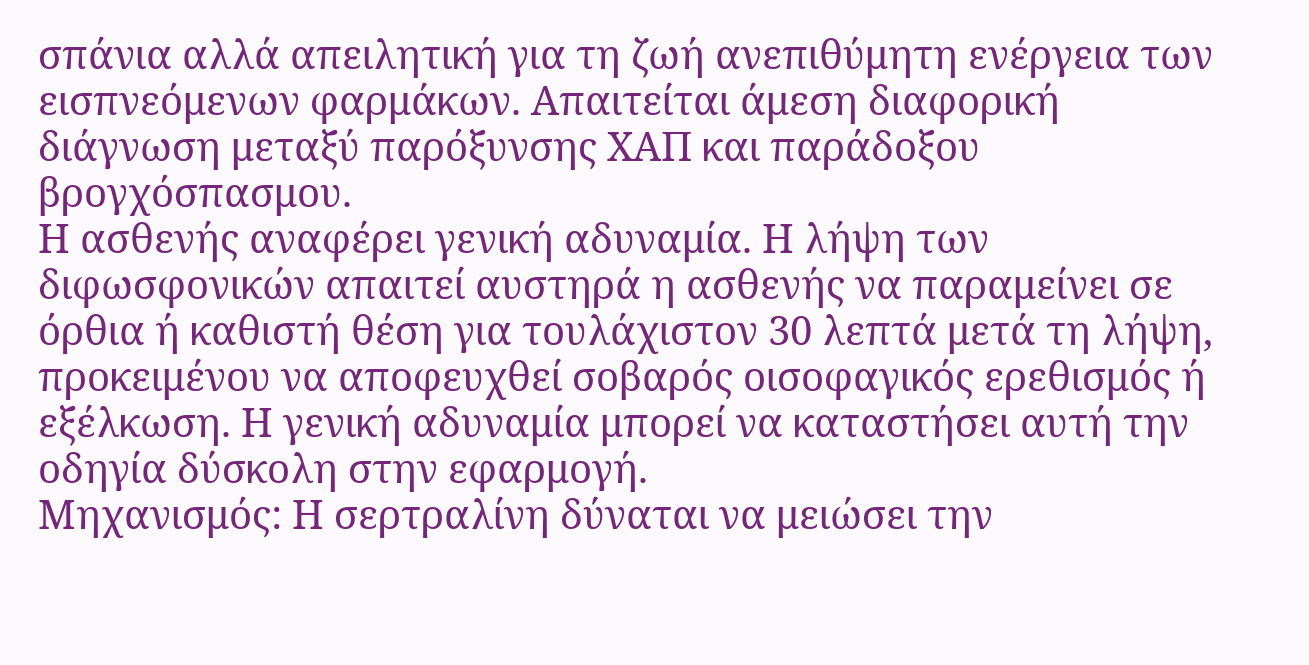σπάνια αλλά απειλητική για τη ζωή ανεπιθύμητη ενέργεια των εισπνεόμενων φαρμάκων. Απαιτείται άμεση διαφορική διάγνωση μεταξύ παρόξυνσης ΧΑΠ και παράδοξου βρογχόσπασμου.
Η ασθενής αναφέρει γενική αδυναμία. Η λήψη των διφωσφονικών απαιτεί αυστηρά η ασθενής να παραμείνει σε όρθια ή καθιστή θέση για τουλάχιστον 30 λεπτά μετά τη λήψη, προκειμένου να αποφευχθεί σοβαρός οισοφαγικός ερεθισμός ή εξέλκωση. Η γενική αδυναμία μπορεί να καταστήσει αυτή την οδηγία δύσκολη στην εφαρμογή.
Μηχανισμός: Η σερτραλίνη δύναται να μειώσει την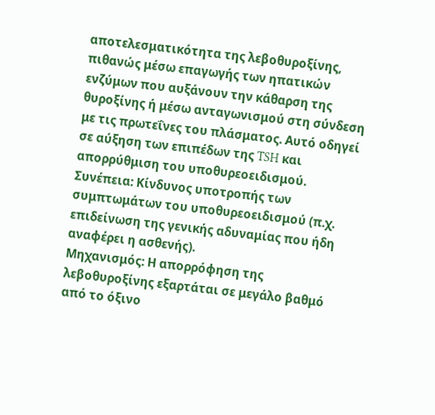αποτελεσματικότητα της λεβοθυροξίνης, πιθανώς μέσω επαγωγής των ηπατικών ενζύμων που αυξάνουν την κάθαρση της θυροξίνης ή μέσω ανταγωνισμού στη σύνδεση με τις πρωτεΐνες του πλάσματος. Αυτό οδηγεί σε αύξηση των επιπέδων της TSH και απορρύθμιση του υποθυρεοειδισμού.
Συνέπεια: Κίνδυνος υποτροπής των συμπτωμάτων του υποθυρεοειδισμού (π.χ. επιδείνωση της γενικής αδυναμίας που ήδη αναφέρει η ασθενής).
Μηχανισμός: Η απορρόφηση της λεβοθυροξίνης εξαρτάται σε μεγάλο βαθμό από το όξινο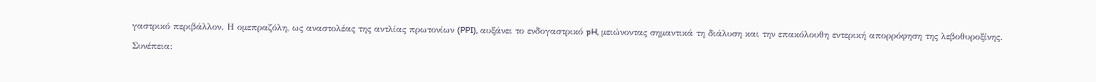γαστρικό περιβάλλον. Η ομεπραζόλη, ως αναστολέας της αντλίας πρωτονίων (PPI), αυξάνει το ενδογαστρικό pH, μειώνοντας σημαντικά τη διάλυση και την επακόλουθη εντερική απορρόφηση της λεβοθυροξίνης.
Συνέπεια: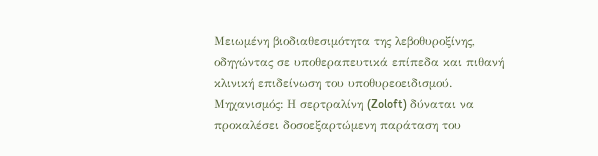Μειωμένη βιοδιαθεσιμότητα της λεβοθυροξίνης, οδηγώντας σε υποθεραπευτικά επίπεδα και πιθανή κλινική επιδείνωση του υποθυρεοειδισμού.
Μηχανισμός: Η σερτραλίνη (Zoloft) δύναται να προκαλέσει δοσοεξαρτώμενη παράταση του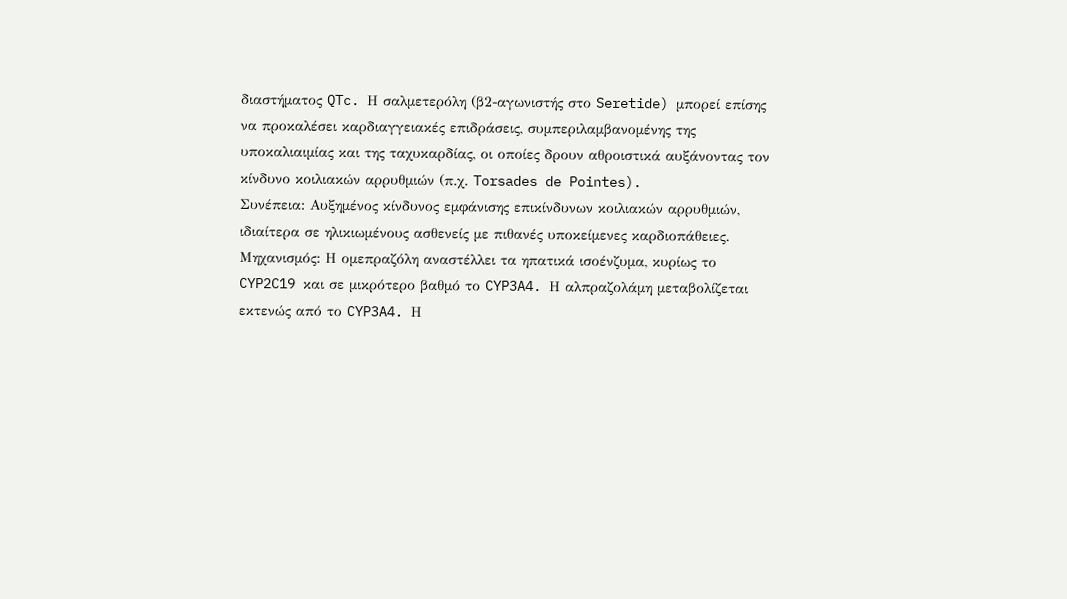διαστήματος QTc. Η σαλμετερόλη (β2-αγωνιστής στο Seretide) μπορεί επίσης να προκαλέσει καρδιαγγειακές επιδράσεις, συμπεριλαμβανομένης της υποκαλιαιμίας και της ταχυκαρδίας, οι οποίες δρουν αθροιστικά αυξάνοντας τον κίνδυνο κοιλιακών αρρυθμιών (π.χ. Torsades de Pointes).
Συνέπεια: Αυξημένος κίνδυνος εμφάνισης επικίνδυνων κοιλιακών αρρυθμιών, ιδιαίτερα σε ηλικιωμένους ασθενείς με πιθανές υποκείμενες καρδιοπάθειες.
Μηχανισμός: Η ομεπραζόλη αναστέλλει τα ηπατικά ισοένζυμα, κυρίως το CYP2C19 και σε μικρότερο βαθμό το CYP3A4. Η αλπραζολάμη μεταβολίζεται εκτενώς από το CYP3A4. Η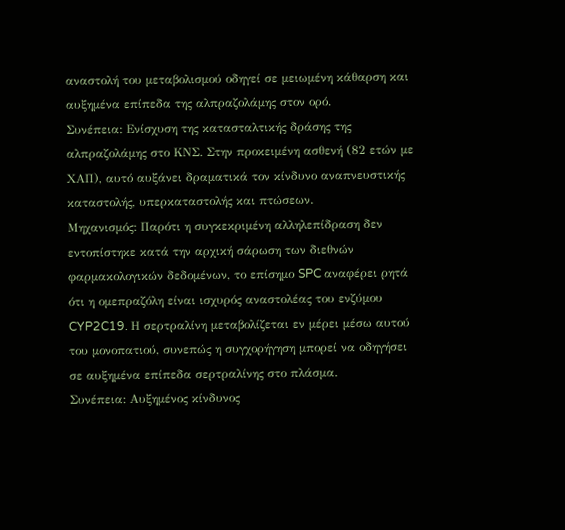αναστολή του μεταβολισμού οδηγεί σε μειωμένη κάθαρση και αυξημένα επίπεδα της αλπραζολάμης στον ορό.
Συνέπεια: Ενίσχυση της κατασταλτικής δράσης της αλπραζολάμης στο ΚΝΣ. Στην προκειμένη ασθενή (82 ετών με ΧΑΠ), αυτό αυξάνει δραματικά τον κίνδυνο αναπνευστικής καταστολής, υπερκαταστολής και πτώσεων.
Μηχανισμός: Παρότι η συγκεκριμένη αλληλεπίδραση δεν εντοπίστηκε κατά την αρχική σάρωση των διεθνών φαρμακολογικών δεδομένων, το επίσημο SPC αναφέρει ρητά ότι η ομεπραζόλη είναι ισχυρός αναστολέας του ενζύμου CYP2C19. Η σερτραλίνη μεταβολίζεται εν μέρει μέσω αυτού του μονοπατιού, συνεπώς η συγχορήγηση μπορεί να οδηγήσει σε αυξημένα επίπεδα σερτραλίνης στο πλάσμα.
Συνέπεια: Αυξημένος κίνδυνος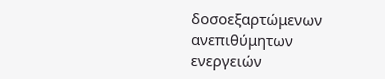δοσοεξαρτώμενων ανεπιθύμητων ενεργειών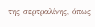της σερτραλίνης, όπως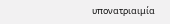υπονατριαιμία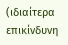(ιδιαίτερα επικίνδυνη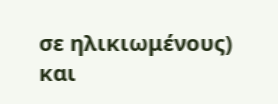σε ηλικιωμένους) και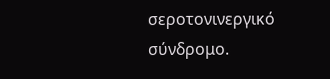σεροτονινεργικό σύνδρομο.